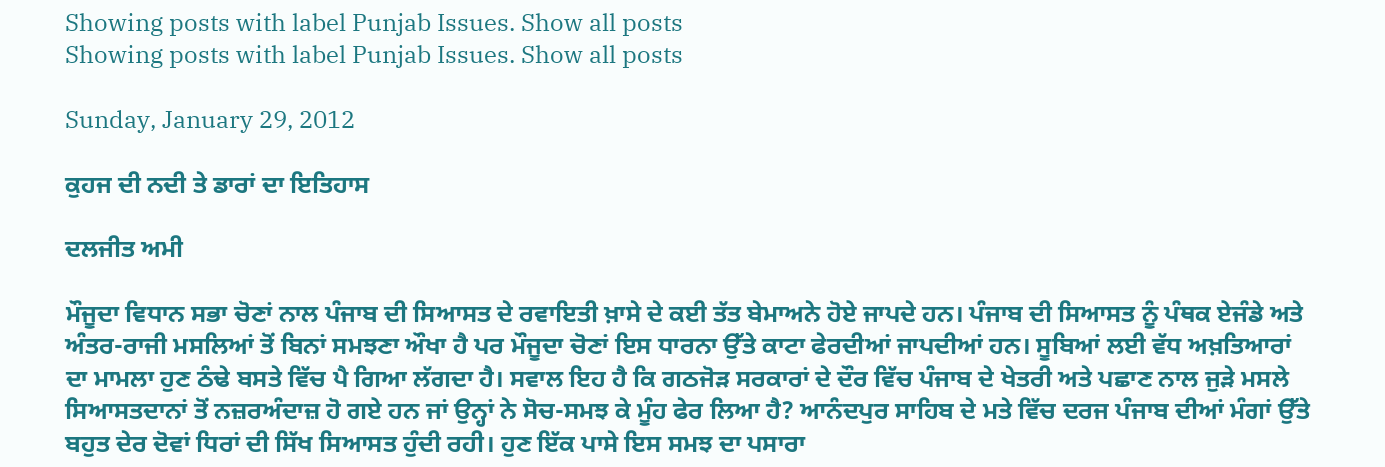Showing posts with label Punjab Issues. Show all posts
Showing posts with label Punjab Issues. Show all posts

Sunday, January 29, 2012

ਕੁਹਜ ਦੀ ਨਦੀ ਤੇ ਡਾਰਾਂ ਦਾ ਇਤਿਹਾਸ

ਦਲਜੀਤ ਅਮੀ

ਮੌਜੂਦਾ ਵਿਧਾਨ ਸਭਾ ਚੋਣਾਂ ਨਾਲ ਪੰਜਾਬ ਦੀ ਸਿਆਸਤ ਦੇ ਰਵਾਇਤੀ ਖ਼ਾਸੇ ਦੇ ਕਈ ਤੱਤ ਬੇਮਾਅਨੇ ਹੋਏ ਜਾਪਦੇ ਹਨ। ਪੰਜਾਬ ਦੀ ਸਿਆਸਤ ਨੂੰ ਪੰਥਕ ਏਜੰਡੇ ਅਤੇ ਅੰਤਰ-ਰਾਜੀ ਮਸਲਿਆਂ ਤੋਂ ਬਿਨਾਂ ਸਮਝਣਾ ਔਖਾ ਹੈ ਪਰ ਮੌਜੂਦਾ ਚੋਣਾਂ ਇਸ ਧਾਰਨਾ ਉੱਤੇ ਕਾਟਾ ਫੇਰਦੀਆਂ ਜਾਪਦੀਆਂ ਹਨ। ਸੂਬਿਆਂ ਲਈ ਵੱਧ ਅਖ਼ਤਿਆਰਾਂ ਦਾ ਮਾਮਲਾ ਹੁਣ ਠੰਢੇ ਬਸਤੇ ਵਿੱਚ ਪੈ ਗਿਆ ਲੱਗਦਾ ਹੈ। ਸਵਾਲ ਇਹ ਹੈ ਕਿ ਗਠਜੋੜ ਸਰਕਾਰਾਂ ਦੇ ਦੌਰ ਵਿੱਚ ਪੰਜਾਬ ਦੇ ਖੇਤਰੀ ਅਤੇ ਪਛਾਣ ਨਾਲ ਜੁੜੇ ਮਸਲੇ ਸਿਆਸਤਦਾਨਾਂ ਤੋਂ ਨਜ਼ਰਅੰਦਾਜ਼ ਹੋ ਗਏ ਹਨ ਜਾਂ ਉਨ੍ਹਾਂ ਨੇ ਸੋਚ-ਸਮਝ ਕੇ ਮੂੰਹ ਫੇਰ ਲਿਆ ਹੈ? ਆਨੰਦਪੁਰ ਸਾਹਿਬ ਦੇ ਮਤੇ ਵਿੱਚ ਦਰਜ ਪੰਜਾਬ ਦੀਆਂ ਮੰਗਾਂ ਉੱਤੇ ਬਹੁਤ ਦੇਰ ਦੋਵਾਂ ਧਿਰਾਂ ਦੀ ਸਿੱਖ ਸਿਆਸਤ ਹੁੰਦੀ ਰਹੀ। ਹੁਣ ਇੱਕ ਪਾਸੇ ਇਸ ਸਮਝ ਦਾ ਪਸਾਰਾ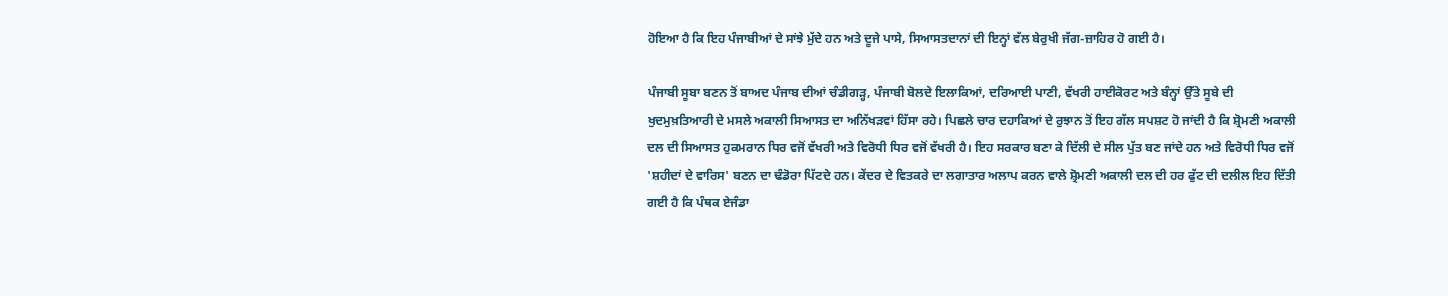ਹੋਇਆ ਹੈ ਕਿ ਇਹ ਪੰਜਾਬੀਆਂ ਦੇ ਸਾਂਝੇ ਮੁੱਦੇ ਹਨ ਅਤੇ ਦੂਜੇ ਪਾਸੇ, ਸਿਆਸਤਦਾਨਾਂ ਦੀ ਇਨ੍ਹਾਂ ਵੱਲ ਬੇਰੁਖੀ ਜੱਗ-ਜ਼ਾਹਿਰ ਹੋ ਗਈ ਹੈ।

ਪੰਜਾਬੀ ਸੂਬਾ ਬਣਨ ਤੋਂ ਬਾਅਦ ਪੰਜਾਬ ਦੀਆਂ ਚੰਡੀਗੜ੍ਹ, ਪੰਜਾਬੀ ਬੋਲਦੇ ਇਲਾਕਿਆਂ, ਦਰਿਆਈ ਪਾਣੀ, ਵੱਖਰੀ ਹਾਈਕੋਰਟ ਅਤੇ ਬੰਨ੍ਹਾਂ ਉੱਤੇ ਸੂਬੇ ਦੀ ਖੁਦਮੁਖ਼ਤਿਆਰੀ ਦੇ ਮਸਲੇ ਅਕਾਲੀ ਸਿਆਸਤ ਦਾ ਅਨਿੱਖੜਵਾਂ ਹਿੱਸਾ ਰਹੇ। ਪਿਛਲੇ ਚਾਰ ਦਹਾਕਿਆਂ ਦੇ ਰੁਝਾਨ ਤੋਂ ਇਹ ਗੱਲ ਸਪਸ਼ਟ ਹੋ ਜਾਂਦੀ ਹੈ ਕਿ ਸ਼੍ਰੋਮਣੀ ਅਕਾਲੀ ਦਲ ਦੀ ਸਿਆਸਤ ਹੁਕਮਰਾਨ ਧਿਰ ਵਜੋਂ ਵੱਖਰੀ ਅਤੇ ਵਿਰੋਧੀ ਧਿਰ ਵਜੋਂ ਵੱਖਰੀ ਹੈ। ਇਹ ਸਰਕਾਰ ਬਣਾ ਕੇ ਦਿੱਲੀ ਦੇ ਸੀਲ ਪੁੱਤ ਬਣ ਜਾਂਦੇ ਹਨ ਅਤੇ ਵਿਰੋਧੀ ਧਿਰ ਵਜੋਂ 'ਸ਼ਹੀਦਾਂ ਦੇ ਵਾਰਿਸ' ਬਣਨ ਦਾ ਢੰਡੋਰਾ ਪਿੱਟਦੇ ਹਨ। ਕੇਂਦਰ ਦੇ ਵਿਤਕਰੇ ਦਾ ਲਗਾਤਾਰ ਅਲਾਪ ਕਰਨ ਵਾਲੇ ਸ਼੍ਰੋਮਣੀ ਅਕਾਲੀ ਦਲ ਦੀ ਹਰ ਫੁੱਟ ਦੀ ਦਲੀਲ ਇਹ ਦਿੱਤੀ ਗਈ ਹੈ ਕਿ ਪੰਥਕ ਏਜੰਡਾ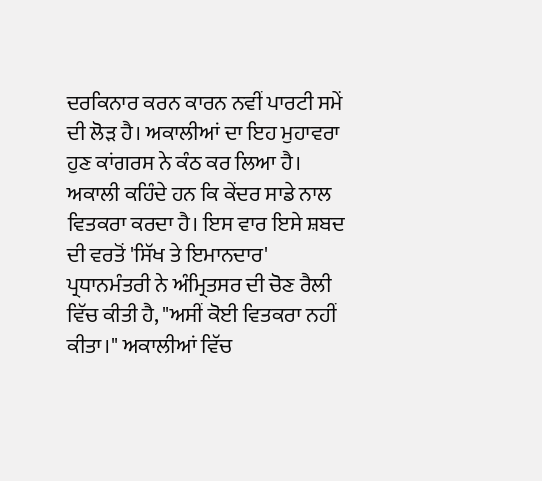ਦਰਕਿਨਾਰ ਕਰਨ ਕਾਰਨ ਨਵੀਂ ਪਾਰਟੀ ਸਮੇਂ ਦੀ ਲੋੜ ਹੈ। ਅਕਾਲੀਆਂ ਦਾ ਇਹ ਮੁਹਾਵਰਾ ਹੁਣ ਕਾਂਗਰਸ ਨੇ ਕੰਠ ਕਰ ਲਿਆ ਹੈ। ਅਕਾਲੀ ਕਹਿੰਦੇ ਹਨ ਕਿ ਕੇਂਦਰ ਸਾਡੇ ਨਾਲ ਵਿਤਕਰਾ ਕਰਦਾ ਹੈ। ਇਸ ਵਾਰ ਇਸੇ ਸ਼ਬਦ ਦੀ ਵਰਤੋਂ 'ਸਿੱਖ ਤੇ ਇਮਾਨਦਾਰ' ਪ੍ਰਧਾਨਮੰਤਰੀ ਨੇ ਅੰਮ੍ਰਿਤਸਰ ਦੀ ਚੋਣ ਰੈਲੀ ਵਿੱਚ ਕੀਤੀ ਹੈ, "ਅਸੀਂ ਕੋਈ ਵਿਤਕਰਾ ਨਹੀਂ ਕੀਤਾ।" ਅਕਾਲੀਆਂ ਵਿੱਚ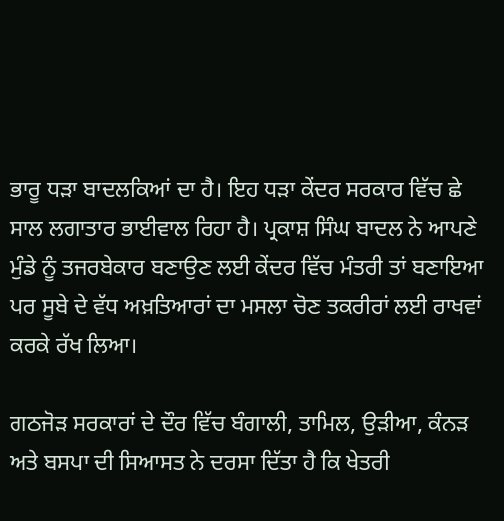ਭਾਰੂ ਧੜਾ ਬਾਦਲਕਿਆਂ ਦਾ ਹੈ। ਇਹ ਧੜਾ ਕੇਂਦਰ ਸਰਕਾਰ ਵਿੱਚ ਛੇ ਸਾਲ ਲਗਾਤਾਰ ਭਾਈਵਾਲ ਰਿਹਾ ਹੈ। ਪ੍ਰਕਾਸ਼ ਸਿੰਘ ਬਾਦਲ ਨੇ ਆਪਣੇ ਮੁੰਡੇ ਨੂੰ ਤਜਰਬੇਕਾਰ ਬਣਾਉਣ ਲਈ ਕੇਂਦਰ ਵਿੱਚ ਮੰਤਰੀ ਤਾਂ ਬਣਾਇਆ ਪਰ ਸੂਬੇ ਦੇ ਵੱਧ ਅਖ਼ਤਿਆਰਾਂ ਦਾ ਮਸਲਾ ਚੋਣ ਤਕਰੀਰਾਂ ਲਈ ਰਾਖਵਾਂ ਕਰਕੇ ਰੱਖ ਲਿਆ।

ਗਠਜੋੜ ਸਰਕਾਰਾਂ ਦੇ ਦੌਰ ਵਿੱਚ ਬੰਗਾਲੀ, ਤਾਮਿਲ, ਉੜੀਆ, ਕੰਨੜ ਅਤੇ ਬਸਪਾ ਦੀ ਸਿਆਸਤ ਨੇ ਦਰਸਾ ਦਿੱਤਾ ਹੈ ਕਿ ਖੇਤਰੀ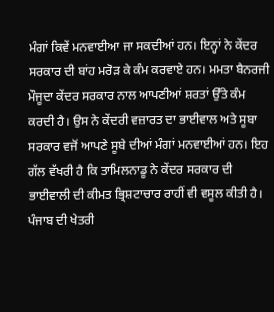ਮੰਗਾਂ ਕਿਵੇਂ ਮਨਵਾਈਆ ਜਾ ਸਕਦੀਆਂ ਹਨ। ਇਨ੍ਹਾਂ ਨੇ ਕੇਂਦਰ ਸਰਕਾਰ ਦੀ ਬਾਂਹ ਮਰੋੜ ਕੇ ਕੰਮ ਕਰਵਾਏ ਹਨ। ਮਮਤਾ ਬੈਨਰਜੀ ਮੌਜੂਦਾ ਕੇਂਦਰ ਸਰਕਾਰ ਨਾਲ ਆਪਣੀਆਂ ਸ਼ਰਤਾਂ ਉੱਤੇ ਕੰਮ ਕਰਦੀ ਹੈ। ਉਸ ਨੇ ਕੇਂਦਰੀ ਵਜ਼ਾਰਤ ਦਾ ਭਾਈਵਾਲ ਅਤੇ ਸੂਬਾ ਸਰਕਾਰ ਵਜੋਂ ਆਪਣੇ ਸੂਬੇ ਦੀਆਂ ਮੰਗਾਂ ਮਨਵਾਈਆਂ ਹਨ। ਇਹ ਗੱਲ ਵੱਖਰੀ ਹੈ ਕਿ ਤਾਮਿਲਨਾਡੂ ਨੇ ਕੇਂਦਰ ਸਰਕਾਰ ਦੀ ਭਾਈਵਾਲੀ ਦੀ ਕੀਮਤ ਭ੍ਰਿਸ਼ਟਾਚਾਰ ਰਾਹੀਂ ਵੀ ਵਸੂਲ ਕੀਤੀ ਹੈ। ਪੰਜਾਬ ਦੀ ਖੇਤਰੀ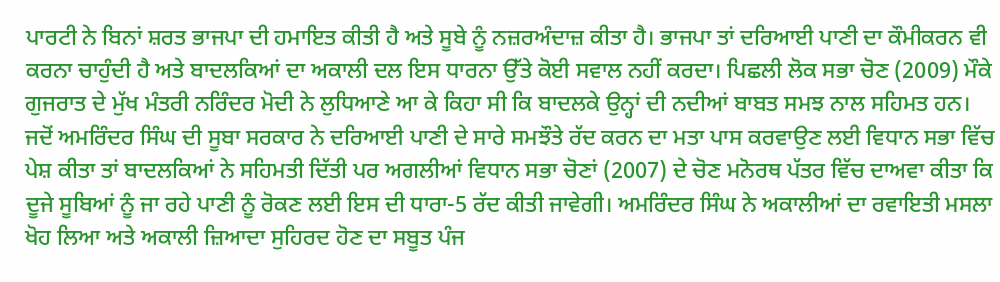ਪਾਰਟੀ ਨੇ ਬਿਨਾਂ ਸ਼ਰਤ ਭਾਜਪਾ ਦੀ ਹਮਾਇਤ ਕੀਤੀ ਹੈ ਅਤੇ ਸੂਬੇ ਨੂੰ ਨਜ਼ਰਅੰਦਾਜ਼ ਕੀਤਾ ਹੈ। ਭਾਜਪਾ ਤਾਂ ਦਰਿਆਈ ਪਾਣੀ ਦਾ ਕੌਮੀਕਰਨ ਵੀ ਕਰਨਾ ਚਾਹੁੰਦੀ ਹੈ ਅਤੇ ਬਾਦਲਕਿਆਂ ਦਾ ਅਕਾਲੀ ਦਲ ਇਸ ਧਾਰਨਾ ਉੱਤੇ ਕੋਈ ਸਵਾਲ ਨਹੀਂ ਕਰਦਾ। ਪਿਛਲੀ ਲੋਕ ਸਭਾ ਚੋਣ (2009) ਮੌਕੇ ਗੁਜਰਾਤ ਦੇ ਮੁੱਖ ਮੰਤਰੀ ਨਰਿੰਦਰ ਮੋਦੀ ਨੇ ਲੁਧਿਆਣੇ ਆ ਕੇ ਕਿਹਾ ਸੀ ਕਿ ਬਾਦਲਕੇ ਉਨ੍ਹਾਂ ਦੀ ਨਦੀਆਂ ਬਾਬਤ ਸਮਝ ਨਾਲ ਸਹਿਮਤ ਹਨ। ਜਦੋਂ ਅਮਰਿੰਦਰ ਸਿੰਘ ਦੀ ਸੂਬਾ ਸਰਕਾਰ ਨੇ ਦਰਿਆਈ ਪਾਣੀ ਦੇ ਸਾਰੇ ਸਮਝੌਤੇ ਰੱਦ ਕਰਨ ਦਾ ਮਤਾ ਪਾਸ ਕਰਵਾਉਣ ਲਈ ਵਿਧਾਨ ਸਭਾ ਵਿੱਚ ਪੇਸ਼ ਕੀਤਾ ਤਾਂ ਬਾਦਲਕਿਆਂ ਨੇ ਸਹਿਮਤੀ ਦਿੱਤੀ ਪਰ ਅਗਲੀਆਂ ਵਿਧਾਨ ਸਭਾ ਚੋਣਾਂ (2007) ਦੇ ਚੋਣ ਮਨੋਰਥ ਪੱਤਰ ਵਿੱਚ ਦਾਅਵਾ ਕੀਤਾ ਕਿ ਦੂਜੇ ਸੂਬਿਆਂ ਨੂੰ ਜਾ ਰਹੇ ਪਾਣੀ ਨੂੰ ਰੋਕਣ ਲਈ ਇਸ ਦੀ ਧਾਰਾ-5 ਰੱਦ ਕੀਤੀ ਜਾਵੇਗੀ। ਅਮਰਿੰਦਰ ਸਿੰਘ ਨੇ ਅਕਾਲੀਆਂ ਦਾ ਰਵਾਇਤੀ ਮਸਲਾ ਖੋਹ ਲਿਆ ਅਤੇ ਅਕਾਲੀ ਜ਼ਿਆਦਾ ਸੁਹਿਰਦ ਹੋਣ ਦਾ ਸਬੂਤ ਪੰਜ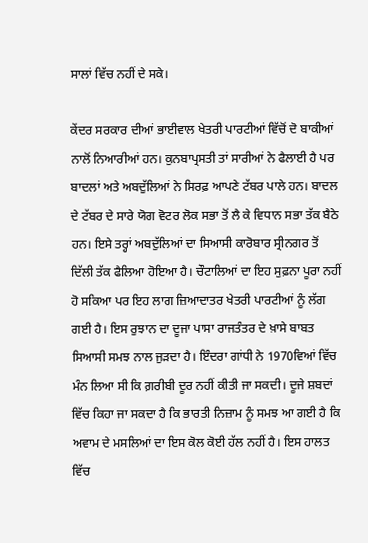ਸਾਲਾਂ ਵਿੱਚ ਨਹੀਂ ਦੇ ਸਕੇ।

ਕੇਂਦਰ ਸਰਕਾਰ ਦੀਆਂ ਭਾਈਵਾਲ ਖੇਤਰੀ ਪਾਰਟੀਆਂ ਵਿੱਚੋਂ ਦੋ ਬਾਕੀਆਂ ਨਾਲੋਂ ਨਿਆਰੀਆਂ ਹਨ। ਕੁਨਬਾਪ੍ਰਸਤੀ ਤਾਂ ਸਾਰੀਆਂ ਨੇ ਫੈਲਾਈ ਹੈ ਪਰ ਬਾਦਲਾਂ ਅਤੇ ਅਬਦੁੱਲਿਆਂ ਨੇ ਸਿਰਫ਼ ਆਪਣੇ ਟੱਬਰ ਪਾਲੇ ਹਨ। ਬਾਦਲ ਦੇ ਟੱਬਰ ਦੇ ਸਾਰੇ ਯੋਗ ਵੋਟਰ ਲੋਕ ਸਭਾ ਤੋਂ ਲੈ ਕੇ ਵਿਧਾਨ ਸਭਾ ਤੱਕ ਬੈਠੇ ਹਨ। ਇਸੇ ਤਰ੍ਹਾਂ ਅਬਦੁੱਲਿਆਂ ਦਾ ਸਿਆਸੀ ਕਾਰੋਬਾਰ ਸ੍ਰੀਨਗਰ ਤੋਂ ਦਿੱਲੀ ਤੱਕ ਫੈਲਿਆ ਹੋਇਆ ਹੈ। ਚੌਟਾਲਿਆਂ ਦਾ ਇਹ ਸੁਫ਼ਨਾ ਪੂਰਾ ਨਹੀਂ ਹੋ ਸਕਿਆ ਪਰ ਇਹ ਲਾਗ ਜ਼ਿਆਦਾਤਰ ਖੇਤਰੀ ਪਾਰਟੀਆਂ ਨੂੰ ਲੱਗ ਗਈ ਹੈ। ਇਸ ਰੁਝਾਨ ਦਾ ਦੂਜਾ ਪਾਸਾ ਰਾਜਤੰਤਰ ਦੇ ਖ਼ਾਸੇ ਬਾਬਤ ਸਿਆਸੀ ਸਮਝ ਨਾਲ ਜੁੜਦਾ ਹੈ। ਇੰਦਰਾ ਗਾਂਧੀ ਨੇ 1970ਵਿਆਂ ਵਿੱਚ ਮੰਨ ਲਿਆ ਸੀ ਕਿ ਗ਼ਰੀਬੀ ਦੂਰ ਨਹੀਂ ਕੀਤੀ ਜਾ ਸਕਦੀ। ਦੂਜੇ ਸ਼ਬਦਾਂ ਵਿੱਚ ਕਿਹਾ ਜਾ ਸਕਦਾ ਹੈ ਕਿ ਭਾਰਤੀ ਨਿਜ਼ਾਮ ਨੂੰ ਸਮਝ ਆ ਗਈ ਹੈ ਕਿ ਅਵਾਮ ਦੇ ਮਸਲਿਆਂ ਦਾ ਇਸ ਕੋਲ ਕੋਈ ਹੱਲ ਨਹੀਂ ਹੈ। ਇਸ ਹਾਲਤ ਵਿੱਚ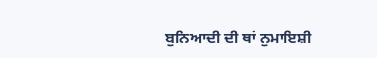ਬੁਨਿਆਦੀ ਦੀ ਥਾਂ ਨੁਮਾਇਸ਼ੀ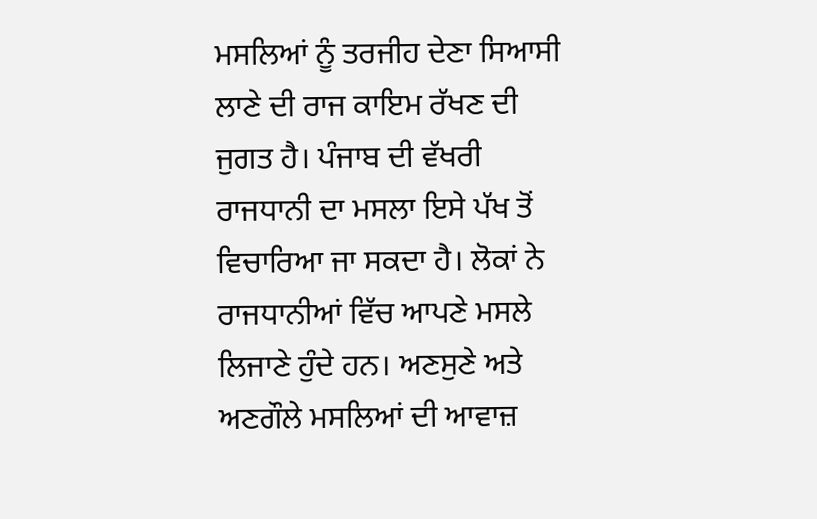ਮਸਲਿਆਂ ਨੂੰ ਤਰਜੀਹ ਦੇਣਾ ਸਿਆਸੀ ਲਾਣੇ ਦੀ ਰਾਜ ਕਾਇਮ ਰੱਖਣ ਦੀ ਜੁਗਤ ਹੈ। ਪੰਜਾਬ ਦੀ ਵੱਖਰੀ ਰਾਜਧਾਨੀ ਦਾ ਮਸਲਾ ਇਸੇ ਪੱਖ ਤੋਂ ਵਿਚਾਰਿਆ ਜਾ ਸਕਦਾ ਹੈ। ਲੋਕਾਂ ਨੇ ਰਾਜਧਾਨੀਆਂ ਵਿੱਚ ਆਪਣੇ ਮਸਲੇ ਲਿਜਾਣੇ ਹੁੰਦੇ ਹਨ। ਅਣਸੁਣੇ ਅਤੇ ਅਣਗੌਲੇ ਮਸਲਿਆਂ ਦੀ ਆਵਾਜ਼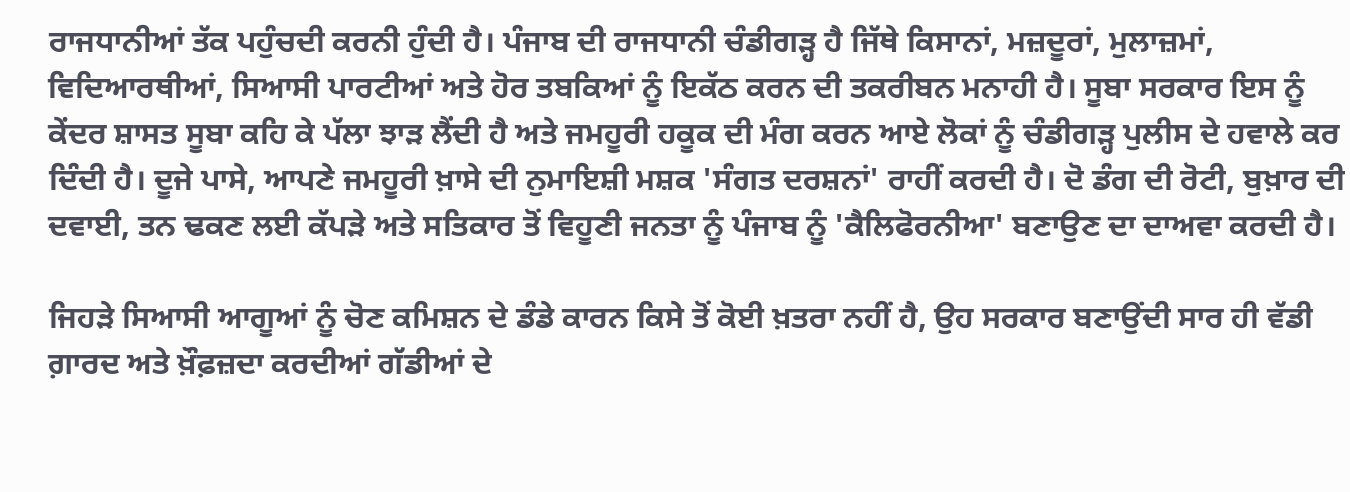ਰਾਜਧਾਨੀਆਂ ਤੱਕ ਪਹੁੰਚਦੀ ਕਰਨੀ ਹੁੰਦੀ ਹੈ। ਪੰਜਾਬ ਦੀ ਰਾਜਧਾਨੀ ਚੰਡੀਗੜ੍ਹ ਹੈ ਜਿੱਥੇ ਕਿਸਾਨਾਂ, ਮਜ਼ਦੂਰਾਂ, ਮੁਲਾਜ਼ਮਾਂ, ਵਿਦਿਆਰਥੀਆਂ, ਸਿਆਸੀ ਪਾਰਟੀਆਂ ਅਤੇ ਹੋਰ ਤਬਕਿਆਂ ਨੂੰ ਇਕੱਠ ਕਰਨ ਦੀ ਤਕਰੀਬਨ ਮਨਾਹੀ ਹੈ। ਸੂਬਾ ਸਰਕਾਰ ਇਸ ਨੂੰ ਕੇਂਦਰ ਸ਼ਾਸਤ ਸੂਬਾ ਕਹਿ ਕੇ ਪੱਲਾ ਝਾੜ ਲੈਂਦੀ ਹੈ ਅਤੇ ਜਮਹੂਰੀ ਹਕੂਕ ਦੀ ਮੰਗ ਕਰਨ ਆਏ ਲੋਕਾਂ ਨੂੰ ਚੰਡੀਗੜ੍ਹ ਪੁਲੀਸ ਦੇ ਹਵਾਲੇ ਕਰ ਦਿੰਦੀ ਹੈ। ਦੂਜੇ ਪਾਸੇ, ਆਪਣੇ ਜਮਹੂਰੀ ਖ਼ਾਸੇ ਦੀ ਨੁਮਾਇਸ਼ੀ ਮਸ਼ਕ 'ਸੰਗਤ ਦਰਸ਼ਨਾਂ' ਰਾਹੀਂ ਕਰਦੀ ਹੈ। ਦੋ ਡੰਗ ਦੀ ਰੋਟੀ, ਬੁਖ਼ਾਰ ਦੀ ਦਵਾਈ, ਤਨ ਢਕਣ ਲਈ ਕੱਪੜੇ ਅਤੇ ਸਤਿਕਾਰ ਤੋਂ ਵਿਹੂਣੀ ਜਨਤਾ ਨੂੰ ਪੰਜਾਬ ਨੂੰ 'ਕੈਲਿਫੋਰਨੀਆ' ਬਣਾਉਣ ਦਾ ਦਾਅਵਾ ਕਰਦੀ ਹੈ।

ਜਿਹੜੇ ਸਿਆਸੀ ਆਗੂਆਂ ਨੂੰ ਚੋਣ ਕਮਿਸ਼ਨ ਦੇ ਡੰਡੇ ਕਾਰਨ ਕਿਸੇ ਤੋਂ ਕੋਈ ਖ਼ਤਰਾ ਨਹੀਂ ਹੈ, ਉਹ ਸਰਕਾਰ ਬਣਾਉਂਦੀ ਸਾਰ ਹੀ ਵੱਡੀ ਗ਼ਾਰਦ ਅਤੇ ਖ਼ੌਫ਼ਜ਼ਦਾ ਕਰਦੀਆਂ ਗੱਡੀਆਂ ਦੇ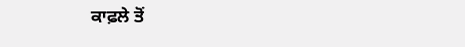ਕਾਫ਼ਲੇ ਤੋਂ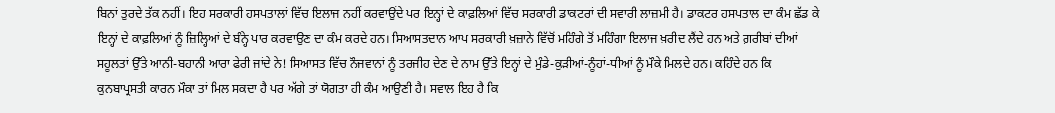ਬਿਨਾਂ ਤੁਰਦੇ ਤੱਕ ਨਹੀਂ। ਇਹ ਸਰਕਾਰੀ ਹਸਪਤਾਲਾਂ ਵਿੱਚ ਇਲਾਜ ਨਹੀਂ ਕਰਵਾਉਂਦੇ ਪਰ ਇਨ੍ਹਾਂ ਦੇ ਕਾਫ਼ਲਿਆਂ ਵਿੱਚ ਸਰਕਾਰੀ ਡਾਕਟਰਾਂ ਦੀ ਸਵਾਰੀ ਲਾਜ਼ਮੀ ਹੈ। ਡਾਕਟਰ ਹਸਪਤਾਲ ਦਾ ਕੰਮ ਛੱਡ ਕੇ ਇਨ੍ਹਾਂ ਦੇ ਕਾਫ਼ਲਿਆਂ ਨੂੰ ਜ਼ਿਲ੍ਹਿਆਂ ਦੇ ਬੰਨ੍ਹੇ ਪਾਰ ਕਰਵਾਉਣ ਦਾ ਕੰਮ ਕਰਦੇ ਹਨ। ਸਿਆਸਤਦਾਨ ਆਪ ਸਰਕਾਰੀ ਖ਼ਜ਼ਾਨੇ ਵਿੱਚੋਂ ਮਹਿੰਗੇ ਤੋਂ ਮਹਿੰਗਾ ਇਲਾਜ ਖ਼ਰੀਦ ਲੈਂਦੇ ਹਨ ਅਤੇ ਗ਼ਰੀਬਾਂ ਦੀਆਂ ਸਹੂਲਤਾਂ ਉੱਤੇ ਆਨੀ-ਬਹਾਨੀ ਆਰਾ ਫੇਰੀ ਜਾਂਦੇ ਨੇ! ਸਿਆਸਤ ਵਿੱਚ ਨੌਜਵਾਨਾਂ ਨੂੰ ਤਰਜੀਹ ਦੇਣ ਦੇ ਨਾਮ ਉੱਤੇ ਇਨ੍ਹਾਂ ਦੇ ਮੁੰਡੇ-ਕੁੜੀਆਂ-ਨੂੰਹਾਂ-ਧੀਆਂ ਨੂੰ ਮੌਕੇ ਮਿਲਦੇ ਹਨ। ਕਹਿੰਦੇ ਹਨ ਕਿ ਕੁਨਬਾਪ੍ਰਸਤੀ ਕਾਰਨ ਮੌਕਾ ਤਾਂ ਮਿਲ ਸਕਦਾ ਹੈ ਪਰ ਅੱਗੇ ਤਾਂ ਯੋਗਤਾ ਹੀ ਕੰਮ ਆਉਣੀ ਹੈ। ਸਵਾਲ ਇਹ ਹੈ ਕਿ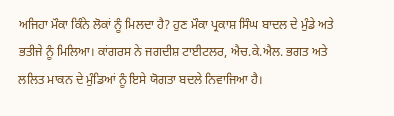ਅਜਿਹਾ ਮੌਕਾ ਕਿੰਨੇ ਲੋਕਾਂ ਨੂੰ ਮਿਲਦਾ ਹੈ? ਹੁਣ ਮੌਕਾ ਪ੍ਰਕਾਸ਼ ਸਿੰਘ ਬਾਦਲ ਦੇ ਮੁੰਡੇ ਅਤੇ ਭਤੀਜੇ ਨੂੰ ਮਿਲਿਆ। ਕਾਂਗਰਸ ਨੇ ਜਗਦੀਸ਼ ਟਾਈਟਲਰ, ਐਚ.ਕੇ.ਐਲ. ਭਗਤ ਅਤੇ ਲਲਿਤ ਮਾਕਨ ਦੇ ਮੁੰਡਿਆਂ ਨੂੰ ਇਸੇ ਯੋਗਤਾ ਬਦਲੇ ਨਿਵਾਜਿਆ ਹੈ।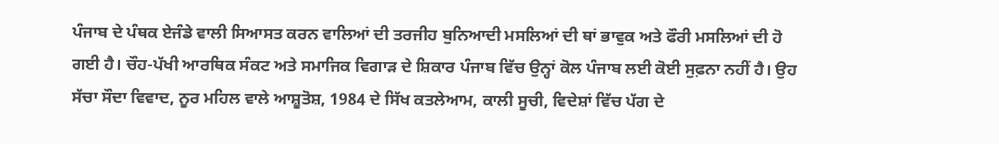ਪੰਜਾਬ ਦੇ ਪੰਥਕ ਏਜੰਡੇ ਵਾਲੀ ਸਿਆਸਤ ਕਰਨ ਵਾਲਿਆਂ ਦੀ ਤਰਜੀਹ ਬੁਨਿਆਦੀ ਮਸਲਿਆਂ ਦੀ ਥਾਂ ਭਾਵੁਕ ਅਤੇ ਫੌਰੀ ਮਸਲਿਆਂ ਦੀ ਹੋ ਗਈ ਹੈ। ਚੌਹ-ਪੱਖੀ ਆਰਥਿਕ ਸੰਕਟ ਅਤੇ ਸਮਾਜਿਕ ਵਿਗਾੜ ਦੇ ਸ਼ਿਕਾਰ ਪੰਜਾਬ ਵਿੱਚ ਉਨ੍ਹਾਂ ਕੋਲ ਪੰਜਾਬ ਲਈ ਕੋਈ ਸੁਫ਼ਨਾ ਨਹੀਂ ਹੈ। ਉਹ ਸੱਚਾ ਸੌਦਾ ਵਿਵਾਦ, ਨੂਰ ਮਹਿਲ ਵਾਲੇ ਆਸ਼ੂਤੋਸ਼, 1984 ਦੇ ਸਿੱਖ ਕਤਲੇਆਮ, ਕਾਲੀ ਸੂਚੀ, ਵਿਦੇਸ਼ਾਂ ਵਿੱਚ ਪੱਗ ਦੇ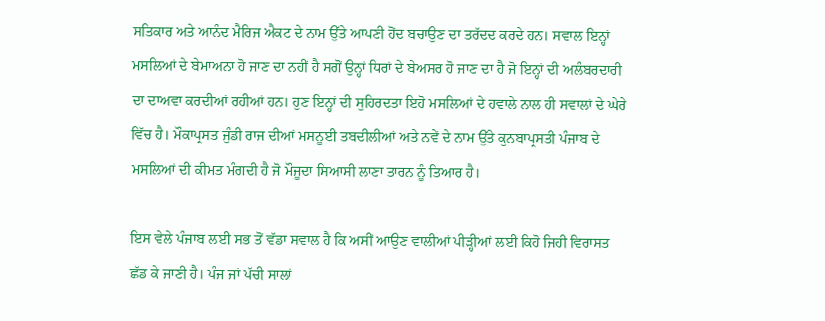ਸਤਿਕਾਰ ਅਤੇ ਆਨੰਦ ਮੈਰਿਜ ਐਕਟ ਦੇ ਨਾਮ ਉੱਤੇ ਆਪਣੀ ਹੋਂਦ ਬਚਾਉਣ ਦਾ ਤਰੱਦਦ ਕਰਦੇ ਹਨ। ਸਵਾਲ ਇਨ੍ਹਾਂ ਮਸਲਿਆਂ ਦੇ ਬੇਮਾਅਨਾ ਹੋ ਜਾਣ ਦਾ ਨਹੀਂ ਹੈ ਸਗੋਂ ਉਨ੍ਹਾਂ ਧਿਰਾਂ ਦੇ ਬੇਅਸਰ ਹੋ ਜਾਣ ਦਾ ਹੈ ਜੋ ਇਨ੍ਹਾਂ ਦੀ ਅਲੰਬਰਦਾਰੀ ਦਾ ਦਾਅਵਾ ਕਰਦੀਆਂ ਰਹੀਆਂ ਹਨ। ਹੁਣ ਇਨ੍ਹਾਂ ਦੀ ਸੁਹਿਰਦਤਾ ਇਹੋ ਮਸਲਿਆਂ ਦੇ ਹਵਾਲੇ ਨਾਲ ਹੀ ਸਵਾਲਾਂ ਦੇ ਘੇਰੇ ਵਿੱਚ ਹੈ। ਮੌਕਾਪ੍ਰਸਤ ਜੁੰਡੀ ਰਾਜ ਦੀਆਂ ਮਸਨੂਈ ਤਬਦੀਲੀਆਂ ਅਤੇ ਨਵੇਂ ਦੇ ਨਾਮ ਉੱਤੇ ਕੁਨਬਾਪ੍ਰਸਤੀ ਪੰਜਾਬ ਦੇ ਮਸਲਿਆਂ ਦੀ ਕੀਮਤ ਮੰਗਦੀ ਹੈ ਜੋ ਮੌਜੂਦਾ ਸਿਆਸੀ ਲਾਣਾ ਤਾਰਨ ਨੂੰ ਤਿਆਰ ਹੈ।

ਇਸ ਵੇਲੇ ਪੰਜਾਬ ਲਈ ਸਭ ਤੋਂ ਵੱਡਾ ਸਵਾਲ ਹੈ ਕਿ ਅਸੀਂ ਆਉਣ ਵਾਲੀਆਂ ਪੀੜ੍ਹੀਆਂ ਲਈ ਕਿਹੋ ਜਿਹੀ ਵਿਰਾਸਤ ਛੱਡ ਕੇ ਜਾਣੀ ਹੈ। ਪੰਜ ਜਾਂ ਪੱਚੀ ਸਾਲਾਂ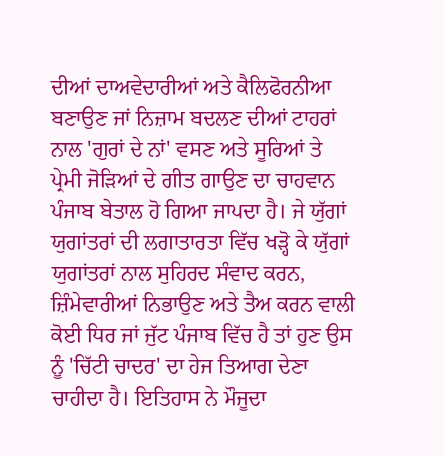ਦੀਆਂ ਦਾਅਵੇਦਾਰੀਆਂ ਅਤੇ ਕੈਲਿਫੋਰਨੀਆ ਬਣਾਉਣ ਜਾਂ ਨਿਜ਼ਾਮ ਬਦਲਣ ਦੀਆਂ ਟਾਹਰਾਂ ਨਾਲ 'ਗੁਰਾਂ ਦੇ ਨਾਂ' ਵਸਣ ਅਤੇ ਸੂਰਿਆਂ ਤੇ ਪ੍ਰੇਮੀ ਜੋੜਿਆਂ ਦੇ ਗੀਤ ਗਾਉਣ ਦਾ ਚਾਹਵਾਨ ਪੰਜਾਬ ਬੇਤਾਲ ਹੋ ਗਿਆ ਜਾਪਦਾ ਹੈ। ਜੇ ਯੁੱਗਾਂ ਯੁਗਾਂਤਰਾਂ ਦੀ ਲਗਾਤਾਰਤਾ ਵਿੱਚ ਖੜ੍ਹੋ ਕੇ ਯੁੱਗਾਂ ਯੁਗਾਂਤਰਾਂ ਨਾਲ ਸੁਹਿਰਦ ਸੰਵਾਦ ਕਰਨ, ਜ਼ਿੰਮੇਵਾਰੀਆਂ ਨਿਭਾਉਣ ਅਤੇ ਤੈਅ ਕਰਨ ਵਾਲੀ ਕੋਈ ਧਿਰ ਜਾਂ ਜੁੱਟ ਪੰਜਾਬ ਵਿੱਚ ਹੈ ਤਾਂ ਹੁਣ ਉਸ ਨੂੰ 'ਚਿੱਟੀ ਚਾਦਰ' ਦਾ ਹੇਜ ਤਿਆਗ ਦੇਣਾ ਚਾਹੀਦਾ ਹੈ। ਇਤਿਹਾਸ ਨੇ ਮੌਜੂਦਾ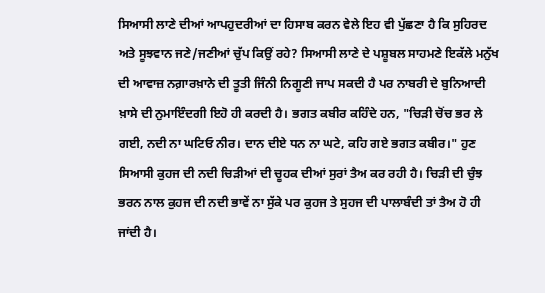ਸਿਆਸੀ ਲਾਣੇ ਦੀਆਂ ਆਪਹੁਦਰੀਆਂ ਦਾ ਹਿਸਾਬ ਕਰਨ ਵੇਲੇ ਇਹ ਵੀ ਪੁੱਛਣਾ ਹੈ ਕਿ ਸੁਹਿਰਦ ਅਤੇ ਸੂਝਵਾਨ ਜਣੇ/ਜਣੀਆਂ ਚੁੱਪ ਕਿਉਂ ਰਹੇ? ਸਿਆਸੀ ਲਾਣੇ ਦੇ ਪਸ਼ੂਬਲ ਸਾਹਮਣੇ ਇਕੱਲੇ ਮਨੁੱਖ ਦੀ ਆਵਾਜ਼ ਨਗ਼ਾਰਖ਼ਾਨੇ ਦੀ ਤੂਤੀ ਜਿੰਨੀ ਨਿਗੂਣੀ ਜਾਪ ਸਕਦੀ ਹੈ ਪਰ ਨਾਬਰੀ ਦੇ ਬੁਨਿਆਦੀ ਖ਼ਾਸੇ ਦੀ ਨੁਮਾਇੰਦਗੀ ਇਹੋ ਹੀ ਕਰਦੀ ਹੈ। ਭਗਤ ਕਬੀਰ ਕਹਿੰਦੇ ਹਨ, "ਚਿੜੀ ਚੋਂਚ ਭਰ ਲੇ ਗਈ, ਨਦੀ ਨਾ ਘਟਿਓ ਨੀਰ। ਦਾਨ ਦੀਏ ਧਨ ਨਾ ਘਟੇ, ਕਹਿ ਗਏ ਭਗਤ ਕਬੀਰ।" ਹੁਣ ਸਿਆਸੀ ਕੁਹਜ ਦੀ ਨਦੀ ਚਿੜੀਆਂ ਦੀ ਚੂਹਕ ਦੀਆਂ ਸੁਰਾਂ ਤੈਅ ਕਰ ਰਹੀ ਹੈ। ਚਿੜੀ ਦੀ ਚੁੰਝ ਭਰਨ ਨਾਲ ਕੁਹਜ ਦੀ ਨਦੀ ਭਾਵੇਂ ਨਾ ਸੁੱਕੇ ਪਰ ਕੁਹਜ ਤੇ ਸੁਹਜ ਦੀ ਪਾਲਾਬੰਦੀ ਤਾਂ ਤੈਅ ਹੋ ਹੀ ਜਾਂਦੀ ਹੈ।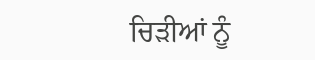ਚਿੜੀਆਂ ਨੂੰ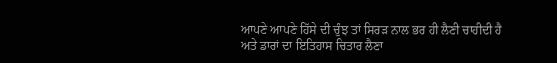ਆਪਣੇ ਆਪਣੇ ਹਿੱਸੇ ਦੀ ਚੁੰਝ ਤਾਂ ਸਿਰੜ ਨਾਲ ਭਰ ਹੀ ਲੈਣੀ ਚਾਹੀਦੀ ਹੈ ਅਤੇ ਡਾਰਾਂ ਦਾ ਇਤਿਹਾਸ ਚਿਤਾਰ ਲੈਣਾ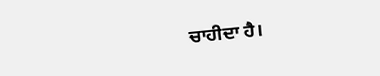ਚਾਹੀਦਾ ਹੈ।